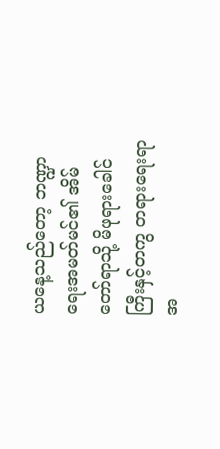ယနေ့သည်တော့ ဘဏ္ဍာရေးအမတ်မင်၏ အိမ်တော်ရာသို့ မိဖုရားခေါင်ကြီးနှင့်တကွ တရားရေးရာအ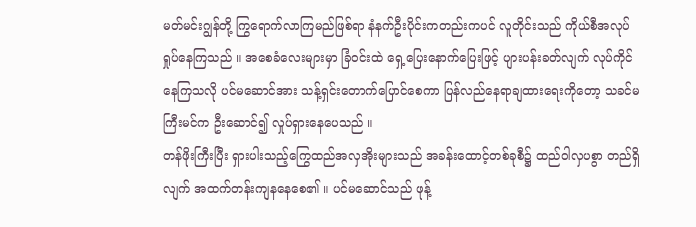မတ်မင်းဂျွန်တို့ ကြွရောက်လာကြမည်ဖြစ်ရာ နံနက်ဦးပိုင်းကတည်းကပင် လူတိုင်းသည် ကိုယ်စီအလုပ်ရှုပ်နေကြသည် ။ အစေခံလေးများမှာ ခြံဝင်းထဲ ရှေ့ပြေးနောက်ပြေးဖြင့် ပျားပန်းခတ်လျက် လုပ်ကိုင်နေကြသလို ပင်မဆောင်အား သန့်ရှင်းတောက်ပြောင်စေကာ ပြန်လည်နေရာချထားရေးကိုတော့ သခင်မကြီးမင်က ဦးဆောင်၍ လှုပ်ရှားနေပေသည် ။
တန်ဖိုးကြီးပြီး ရှားပါးသည့်ကြွေထည်အလှအိုးများသည် အခန်းထောင့်တစ်ခုစီ၌ ထည်ဝါလှပစွာ တည်ရှိလျက် အထက်တန်းကျနနေစေ၏ ။ ပင်မဆောင်သည် ဖုန့်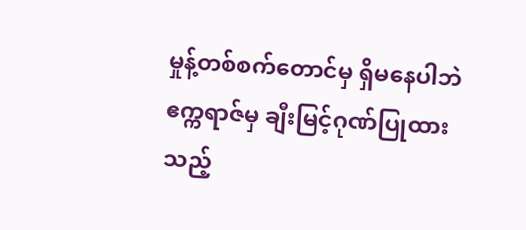မှုန့်တစ်စက်တောင်မှ ရှိမနေပါဘဲ ဧက္ကရာဇ်မှ ချီးမြင့်ဂုဏ်ပြုထားသည့်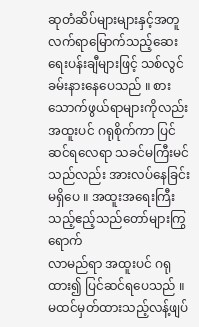ဆုတံဆိပ်များများနှင့်အတူ လက်ရာမြောက်သည့်ဆေးရေးပန်းချီများဖြင့် သစ်လွင်ခမ်းနားနေပေသည် ။ စားသောက်ဖွယ်ရာများကိုလည်း အထူးပင် ဂရုစိုက်ကာ ပြင်ဆင်ရလေရာ သခင်မကြီးမင်သည်လည်း အားလပ်နေခြင်းမရှိပေ ။ အထူးအရေးကြီးသည့်ဧည့်သည်တော်များကြွရောက်
လာမည်ရာ အထူးပင် ဂရုထား၍ ပြင်ဆင်ရပေသည် ။
မထင်မှတ်ထားသည့်လန့်ဖျပ်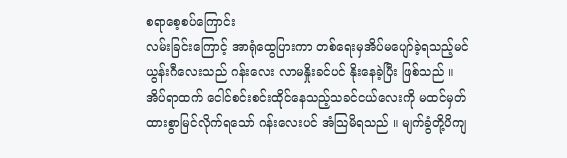စရာစေ့စပ်ကြောင်း
လမ်းခြင်းကြောင့် အာရုံထွေပြားကာ တစ်ရေးမှအိပ်မပျော်ခဲ့ရသည့်မင်ယွန်းဂီလေးသည် ဂန်းလေး လာမနှိုးခင်ပင် နိုးနေခဲ့ပြီး ဖြစ်သည် ။ အိပ်ရာထက် ငေါင်စင်းစင်းထိုင်နေသည့်သခင်ငယ်လေးကို မထင်မှတ်ထားစွာမြင်လိုက်ရသော် ဂန်းလေးပင် အံသြမိရသည် ။ မျက်ခွံတို့ပိကျ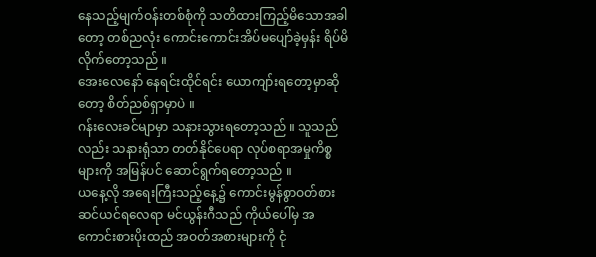နေသည့်မျက်ဝန်းတစ်စုံကို သတိထားကြည့်မိသောအခါတော့ တစ်ညလုံး ကောင်းကောင်းအိပ်မပျော်ခဲ့မှန်း ရိပ်မိလိုက်တော့သည် ။
အေးလေနော် နေရင်းထိုင်ရင်း ယောကျာ်းရတော့မှာဆိုတော့ စိတ်ညစ်ရှာမှာပဲ ။
ဂန်းလေးခင်မျာမှာ သနားသွားရတော့သည် ။ သူသည်လည်း သနားရုံသာ တတ်နိုင်ပေရာ လုပ်စရာအမှုကိစ္စများကို အမြန်ပင် ဆောင်ရွက်ရတော့သည် ။
ယနေ့လို အရေးကြီးသည့်နေ့၌ ကောင်းမွန်စွာဝတ်စားဆင်ယင်ရလေရာ မင်ယွန်းဂီသည် ကိုယ်ပေါ်မှ အကောင်းစားပိုးထည် အဝတ်အစားများကို ငုံ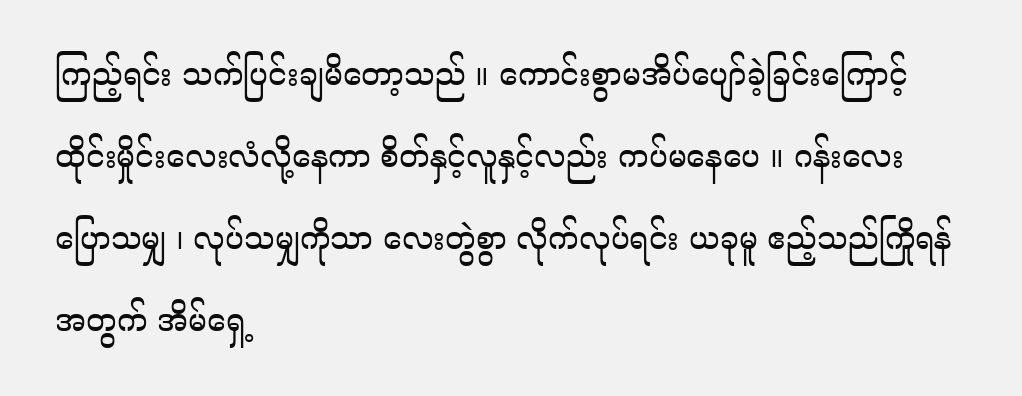ကြည့်ရင်း သက်ပြင်းချမိတော့သည် ။ ကောင်းစွာမအိပ်ပျော်ခဲ့ခြင်းကြောင့် ထိုင်းမှိုင်းလေးလံလို့နေကာ စိတ်နှင့်လူနှင့်လည်း ကပ်မနေပေ ။ ဂန်းလေးပြောသမျှ ၊ လုပ်သမျှကိုသာ လေးတွဲစွာ လိုက်လုပ်ရင်း ယခုမူ ဧည့်သည်ကြိုရန်အတွက် အိမ်ရှေ့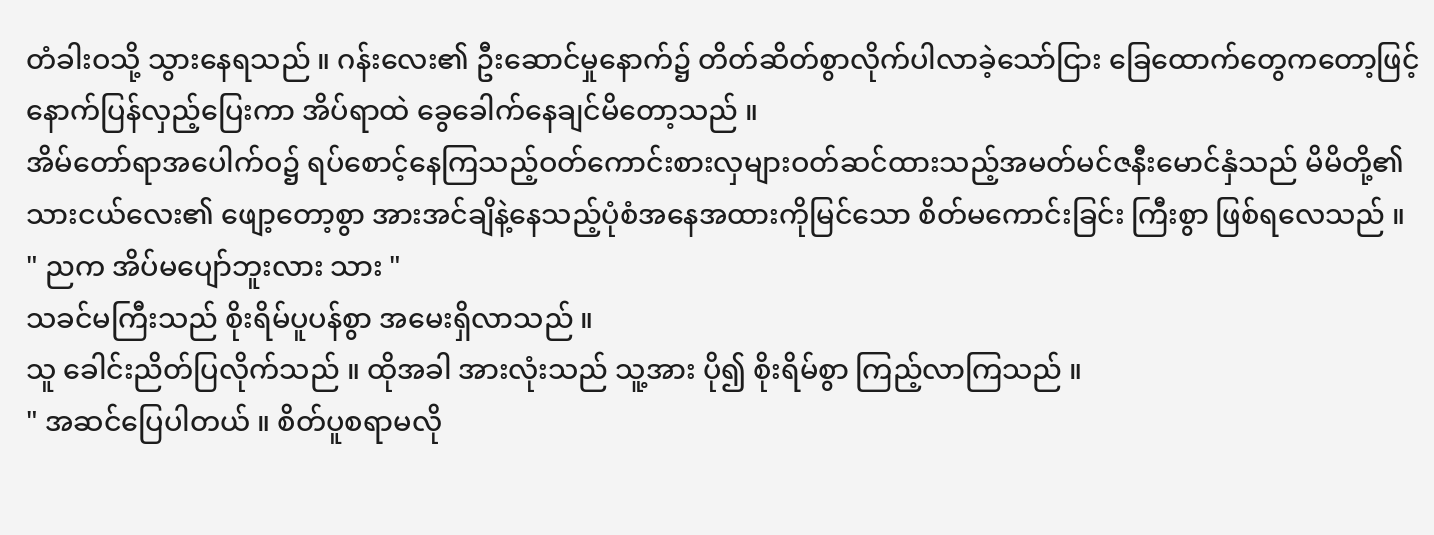တံခါးဝသို့ သွားနေရသည် ။ ဂန်းလေး၏ ဦးဆောင်မှုနောက်၌ တိတ်ဆိတ်စွာလိုက်ပါလာခဲ့သော်ငြား ခြေထောက်တွေကတော့ဖြင့် နောက်ပြန်လှည့်ပြေးကာ အိပ်ရာထဲ ခွေခေါက်နေချင်မိတော့သည် ။
အိမ်တော်ရာအပေါက်ဝ၌ ရပ်စောင့်နေကြသည့်ဝတ်ကောင်းစားလှများဝတ်ဆင်ထားသည့်အမတ်မင်ဇနီးမောင်နှံသည် မိမိတို့၏ သားငယ်လေး၏ ဖျော့တော့စွာ အားအင်ချိနဲ့နေသည့်ပုံစံအနေအထားကိုမြင်သော စိတ်မကောင်းခြင်း ကြီးစွာ ဖြစ်ရလေသည် ။
" ညက အိပ်မပျော်ဘူးလား သား "
သခင်မကြီးသည် စိုးရိမ်ပူပန်စွာ အမေးရှိလာသည် ။
သူ ခေါင်းညိတ်ပြလိုက်သည် ။ ထိုအခါ အားလုံးသည် သူ့အား ပို၍ စိုးရိမ်စွာ ကြည့်လာကြသည် ။
" အဆင်ပြေပါတယ် ။ စိတ်ပူစရာမလို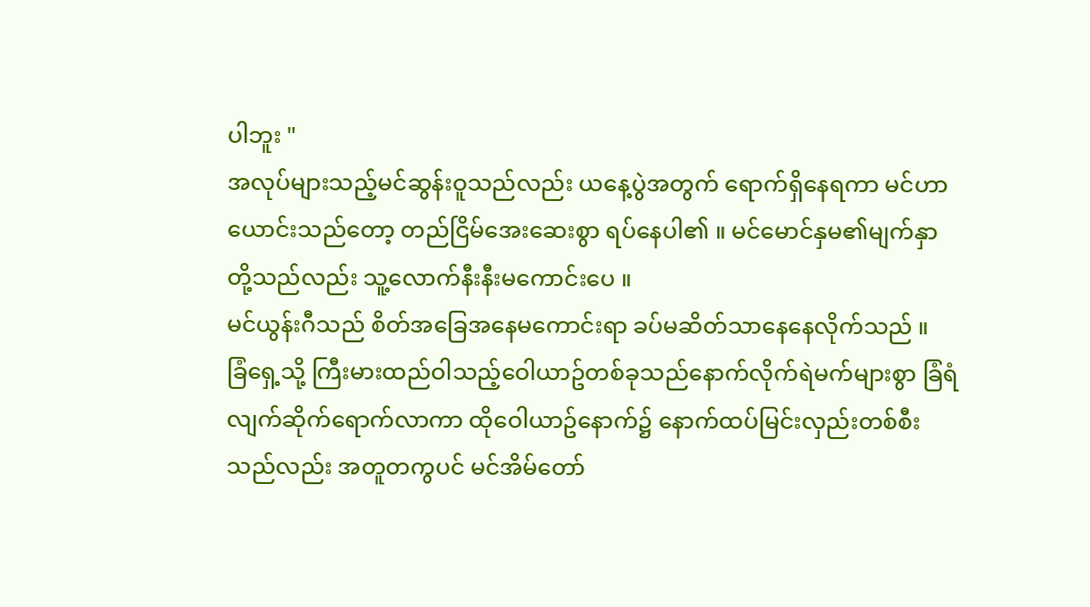ပါဘူး "
အလုပ်များသည့်မင်ဆွန်းဝူသည်လည်း ယနေ့ပွဲအတွက် ရောက်ရှိနေရကာ မင်ဟာယောင်းသည်တော့ တည်ငြိမ်အေးဆေးစွာ ရပ်နေပါ၏ ။ မင်မောင်နှမ၏မျက်နှာတို့သည်လည်း သူ့လောက်နီးနီးမကောင်းပေ ။
မင်ယွန်းဂီသည် စိတ်အခြေအနေမကောင်းရာ ခပ်မဆိတ်သာနေနေလိုက်သည် ။
ခြံရှေ့သို့ ကြီးမားထည်ဝါသည့်ဝေါယာဥ်တစ်ခုသည်နောက်လိုက်ရဲမက်များစွာ ခြံရံလျက်ဆိုက်ရောက်လာကာ ထိုဝေါယာဥ်နောက်၌ နောက်ထပ်မြင်းလှည်းတစ်စီးသည်လည်း အတူတကွပင် မင်အိမ်တော်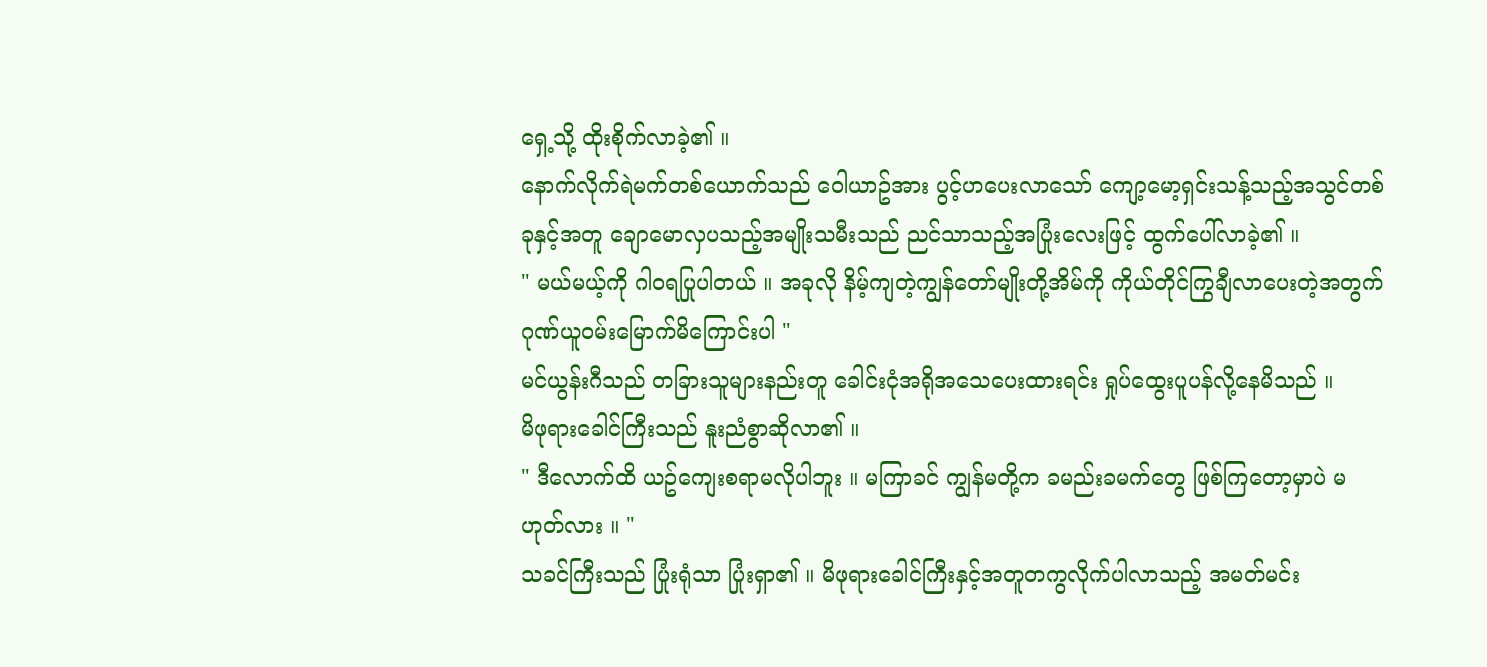ရှေ့သို့ ထိုးစိုက်လာခဲ့၏ ။
နောက်လိုက်ရဲမက်တစ်ယောက်သည် ဝေါယာဥ်အား ပွင့်ဟပေးလာသော် ကျော့မော့ရှင်းသန့်သည့်အသွင်တစ်ခုနှင့်အတူ ချောမောလှပသည့်အမျိုးသမီးသည် ညင်သာသည့်အပြုံးလေးဖြင့် ထွက်ပေါ်လာခဲ့၏ ။
" မယ်မယ့်ကို ဂါဝရပြုပါတယ် ။ အခုလို နိမ့်ကျတဲ့ကျွန်တော်မျိုးတို့အိမ်ကို ကိုယ်တိုင်ကြွချီလာပေးတဲ့အတွက် ဂုဏ်ယူဝမ်းမြောက်မိကြောင်းပါ "
မင်ယွန်းဂီသည် တခြားသူများနည်းတူ ခေါင်းငုံအရိုအသေပေးထားရင်း ရှုပ်ထွေးပူပန်လို့နေမိသည် ။
မိဖုရားခေါင်ကြီးသည် နူးညံစွာဆိုလာ၏ ။
" ဒီလောက်ထိ ယဥ်ကျေးစရာမလိုပါဘူး ။ မကြာခင် ကျွန်မတို့က ခမည်းခမက်တွေ ဖြစ်ကြတော့မှာပဲ မဟုတ်လား ။ "
သခင်ကြီးသည် ပြုံးရုံသာ ပြုံးရှာ၏ ။ မိဖုရားခေါင်ကြီးနှင့်အတူတကွလိုက်ပါလာသည့် အမတ်မင်း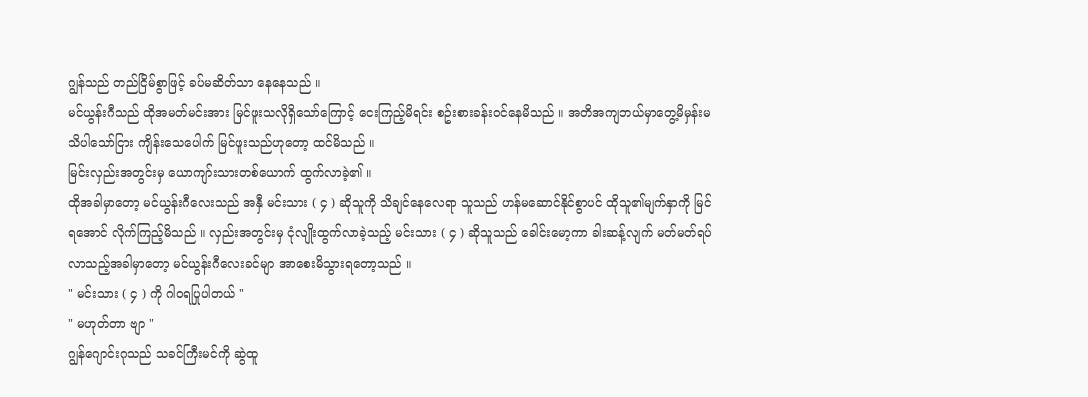ဂျွန်သည် တည်ငြိမ်စွာဖြင့် ခပ်မဆိတ်သာ နေနေသည် ။
မင်ယွန်းဂီသည် ထိုအမတ်မင်းအား မြင်ဖူးသလိုရှိသော်ကြောင့် ငေးကြည့်မိရင်း စဥ်းစားခန်းဝင်နေမိသည် ။ အတိအကျဘယ်မှာတွေ့မိမှန်းမသိပါသော်ငြား ကျိန်းသေပေါက် မြင်ဖူးသည်ဟုတော့ ထင်မိသည် ။
မြင်းလှည်းအတွင်းမှ ယောကျာ်းသားတစ်ယောက် ထွက်လာခဲ့၏ ။
ထိုအခါမှာတော့ မင်ယွန်းဂီလေးသည် အနှီ မင်းသား ( ၄ ) ဆိုသူကို သိချင်နေလေရာ သူသည် ဟန်မဆောင်နိုင်စွာပင် ထိုသူ၏မျက်နှာကို မြင်ရအောင် လိုက်ကြည့်မိသည် ။ လှည်းအတွင်းမှ ငုံလျိုးထွက်လာခဲ့သည့် မင်းသား ( ၄ ) ဆိုသူသည် ခေါင်းမော့ကာ ခါးဆန့်လျက် မတ်မတ်ရပ်လာသည့်အခါမှာတော့ မင်ယွန်းဂီလေးခင်မျာ အာစေးမိသွားရတော့သည် ။
" မင်းသား ( ၄ ) ကို ဂါဝရပြုပါတယ် "
" မဟုတ်တာ ဗျာ "
ဂျွန်ဂျောင်းဂုသည် သခင်ကြီးမင်ကို ဆွဲထူ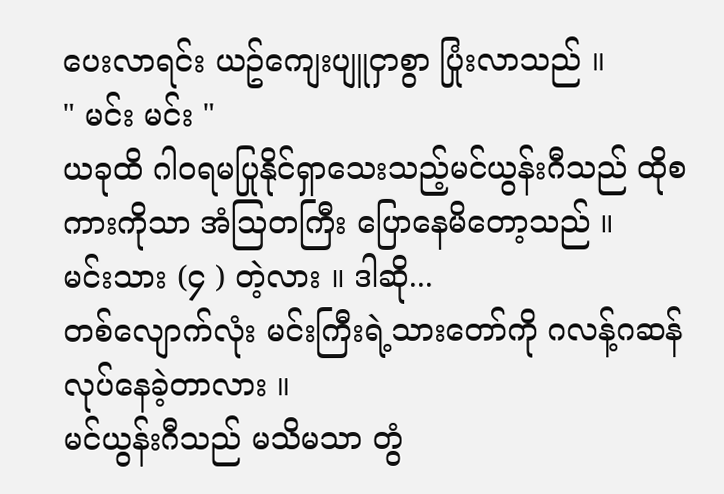ပေးလာရင်း ယဥ်ကျေးပျူငှာစွာ ပြုံးလာသည် ။
" မင်း မင်း "
ယခုထိ ဂါဝရမပြုနိုင်ရှာသေးသည့်မင်ယွန်းဂီသည် ထိုစကားကိုသာ အံသြတကြီး ပြောနေမိတော့သည် ။
မင်းသား (၄ ) တဲ့လား ။ ဒါဆို...
တစ်လျောက်လုံး မင်းကြီးရဲ့သားတော်ကို ဂလန့်ဂဆန်လုပ်နေခဲ့တာလား ။
မင်ယွန်းဂီသည် မသိမသာ တွံ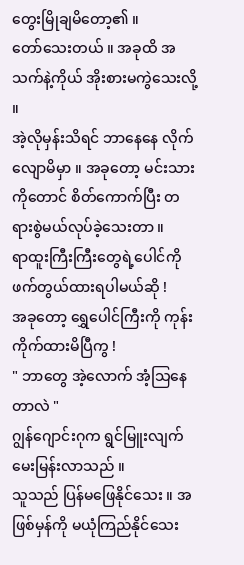တွေးမြိုချမိတော့၏ ။
တော်သေးတယ် ။ အခုထိ အသက်နဲ့ကိုယ် အိုးစားမကွဲသေးလို့ ။
အဲ့လိုမှန်းသိရင် ဘာနေနေ လိုက်လျောမိမှာ ။ အခုတော့ မင်းသားကိုတောင် စိတ်ကောက်ပြီး တရားစွဲမယ်လုပ်ခဲ့သေးတာ ။
ရာထူးကြီးကြီးတွေရဲ့ပေါင်ကိုဖက်တွယ်ထားရပါမယ်ဆို !
အခုတော့ ရွှေပေါင်ကြီးကို ကုန်းကိုက်ထားမိပြီကွ !
" ဘာတွေ အဲ့လောက် အံ့သြနေတာလဲ "
ဂျွန်ဂျောင်းဂုက ရွင်မြူးလျက် မေးမြန်းလာသည် ။
သူသည် ပြန်မဖြေနိုင်သေး ။ အဖြစ်မှန်ကို မယုံကြည်နိုင်သေး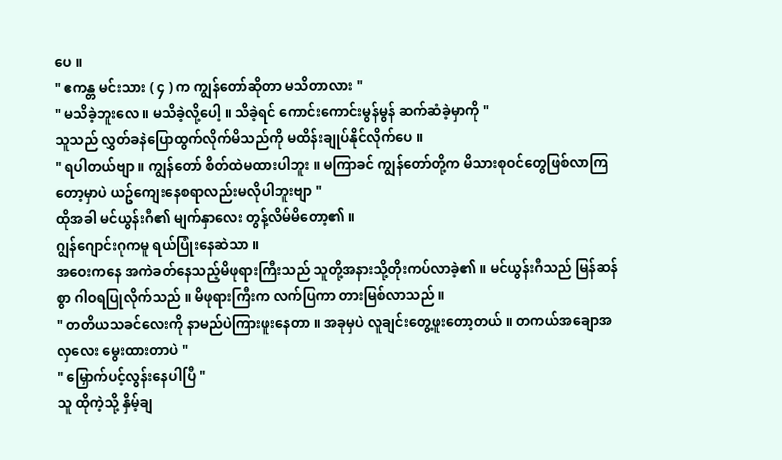ပေ ။
" ဧကန္တ မင်းသား ( ၄ ) က ကျွန်တော်ဆိုတာ မသိတာလား "
" မသိခဲ့ဘူးလေ ။ မသိခဲ့လို့ပေါ့ ။ သိခဲ့ရင် ကောင်းကောင်းမွန်မွန် ဆက်ဆံခဲ့မှာကို "
သူသည် လွှတ်ခနဲပြောထွက်လိုက်မိသည်ကို မထိန်းချုပ်နိုင်လိုက်ပေ ။
" ရပါတယ်ဗျာ ။ ကျွန်တော် စိတ်ထဲမထားပါဘူး ။ မကြာခင် ကျွန်တော်တို့က မိသားစုဝင်တွေဖြစ်လာကြတော့မှာပဲ ယဥ်ကျေးနေစရာလည်းမလိုပါဘူးဗျာ "
ထိုအခါ မင်ယွန်းဂီ၏ မျက်နှာလေး တွန့်လိမ်မိတော့၏ ။
ဂျွန်ဂျောင်းဂုကမူ ရယ်ပြုံးနေဆဲသာ ။
အဝေးကနေ အကဲခတ်နေသည့်မိဖုရားကြီးသည် သူတို့အနားသို့တိုးကပ်လာခဲ့၏ ။ မင်ယွန်းဂီသည် မြန်ဆန်စွာ ဂါဝရပြုလိုက်သည် ။ မိဖုရားကြီးက လက်ပြကာ တားမြစ်လာသည် ။
" တတိယသခင်လေးကို နာမည်ပဲကြားဖူးနေတာ ။ အခုမှပဲ လူချင်းတွေ့ဖူးတော့တယ် ။ တကယ်အချောအလှလေး မွေးထားတာပဲ "
" မြှောက်ပင့်လွန်းနေပါပြီ "
သူ ထိုကဲ့သို့ နှိမ့်ချ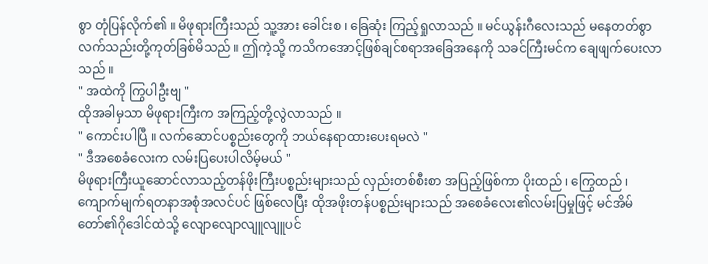စွာ တုံပြန်လိုက်၏ ။ မိဖုရားကြီးသည် သူ့အား ခေါင်းစ ၊ ခြေဆုံး ကြည့်ရှုလာသည် ။ မင်ယွန်းဂီလေးသည် မနေတတ်စွာ လက်သည်းတို့ကုတ်ခြစ်မိသည် ။ ဤကဲ့သို့ ကသိကအောင့်ဖြစ်ချင်စရာအခြေအနေကို သခင်ကြီးမင်က ချေဖျက်ပေးလာသည် ။
" အထဲကို ကြွပါဦးဗျ "
ထိုအခါမှသာ မိဖုရားကြီးက အကြည့်တို့လွဲလာသည် ။
" ကောင်းပါပြီ ။ လက်ဆောင်ပစ္စည်းတွေကို ဘယ်နေရာထားပေးရမလဲ "
" ဒီအစေခံလေးက လမ်းပြပေးပါလိမ့်မယ် "
မိဖုရားကြီးယူဆောင်လာသည့်တန်ဖိုးကြီးပစ္စည်းများသည် လှည်းတစ်စီးစာ အပြည့်ဖြစ်ကာ ပိုးထည် ၊ ကြွေထည် ၊ ကျောက်မျက်ရတနာအစုံအလင်ပင် ဖြစ်လေပြီး ထိုအဖိုးတန်ပစ္စည်းများသည် အစေခံလေး၏လမ်းပြမှုဖြင့် မင်အိမ်တော်၏ဂိုဒေါင်ထဲသို့ လျောလျောလျူလျူပင်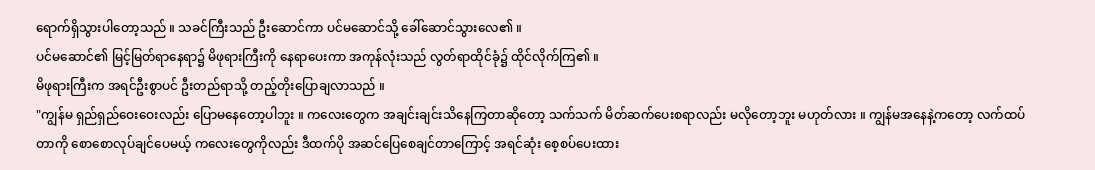ရောက်ရှိသွားပါတော့သည် ။ သခင်ကြီးသည် ဦးဆောင်ကာ ပင်မဆောင်သို့ ခေါ်ဆောင်သွားလေ၏ ။
ပင်မဆောင်၏ မြင့်မြတ်ရာနေရာ၌ မိဖုရားကြီးကို နေရာပေးကာ အကုန်လုံးသည် လွတ်ရာထိုင်ခုံ၌ ထိုင်လိုက်ကြ၏ ။
မိဖုရားကြီးက အရင်ဦးစွာပင် ဦးတည်ရာသို့ တည့်တိုးပြောချလာသည် ။
"ကျွန်မ ရှည်ရှည်ဝေးဝေးလည်း ပြောမနေတော့ပါဘူး ။ ကလေးတွေက အချင်းချင်းသိနေကြတာဆိုတော့ သက်သက် မိတ်ဆက်ပေးစရာလည်း မလိုတော့ဘူး မဟုတ်လား ။ ကျွန်မအနေနဲ့ကတော့ လက်ထပ်တာကို စောစောလုပ်ချင်ပေမယ့် ကလေးတွေကိုလည်း ဒီထက်ပို အဆင်ပြေစေချင်တာကြောင့် အရင်ဆုံး စေ့စပ်ပေးထား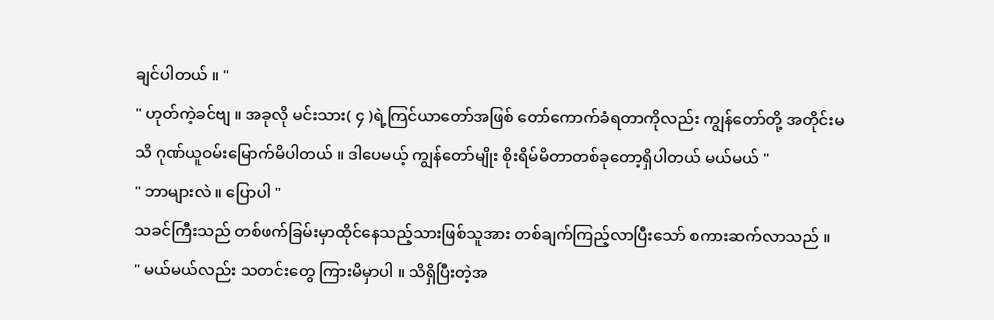ချင်ပါတယ် ။ "
" ဟုတ်ကဲ့ခင်ဗျ ။ အခုလို မင်းသား( ၄ )ရဲ့ကြင်ယာတော်အဖြစ် တော်ကောက်ခံရတာကိုလည်း ကျွန်တော်တို့ အတိုင်းမသိ ဂုဏ်ယူဝမ်းမြောက်မိပါတယ် ။ ဒါပေမယ့် ကျွန်တော်မျိုး စိုးရိမ်မိတာတစ်ခုတော့ရှိပါတယ် မယ်မယ် "
" ဘာများလဲ ။ ပြောပါ "
သခင်ကြီးသည် တစ်ဖက်ခြမ်းမှာထိုင်နေသည့်သားဖြစ်သူအား တစ်ချက်ကြည့်လာပြီးသော် စကားဆက်လာသည် ။
" မယ်မယ်လည်း သတင်းတွေ ကြားမိမှာပါ ။ သိရှိပြီးတဲ့အ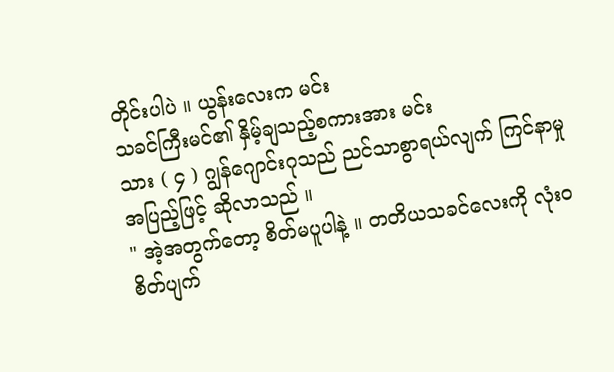တိုင်းပါပဲ ။ ယွန်းလေးက မင်း
သခင်ကြီးမင်၏ နှိမ့်ချသည့်စကားအား မင်း
သား ( ၄ ) ဂျွန်ဂျောင်းဂုသည် ညင်သာစွာရယ်လျက် ကြင်နာမှုအပြည့်ဖြင့် ဆိုလာသည် ။
" အဲ့အတွက်တော့ စိတ်မပူပါနဲ့ ။ တတိယသခင်လေးကို လုံးဝ စိတ်ပျက်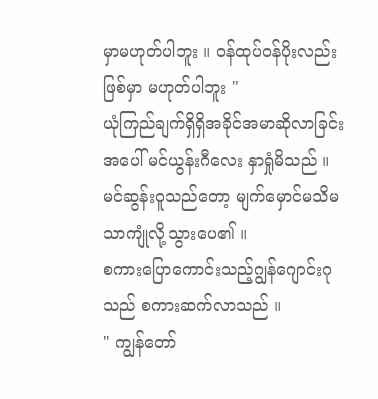မှာမဟုတ်ပါဘူး ။ ဝန်ထုပ်ဝန်ပိုးလည်း ဖြစ်မှာ မဟုတ်ပါဘူး "
ယုံကြည်ချက်ရှိရှိအခိုင်အမာဆိုလာခြင်းအပေါ် မင်ယွန်းဂီလေး နှာရှုံမိသည် ။ မင်ဆွန်းဝူသည်တော့ မျက်မှောင်မသိမသာကျုံလို့သွားပေ၏ ။
စကားပြောကောင်းသည့်ဂျွန်ဂျောင်းဂုသည် စကားဆက်လာသည် ။
" ကျွန်တော်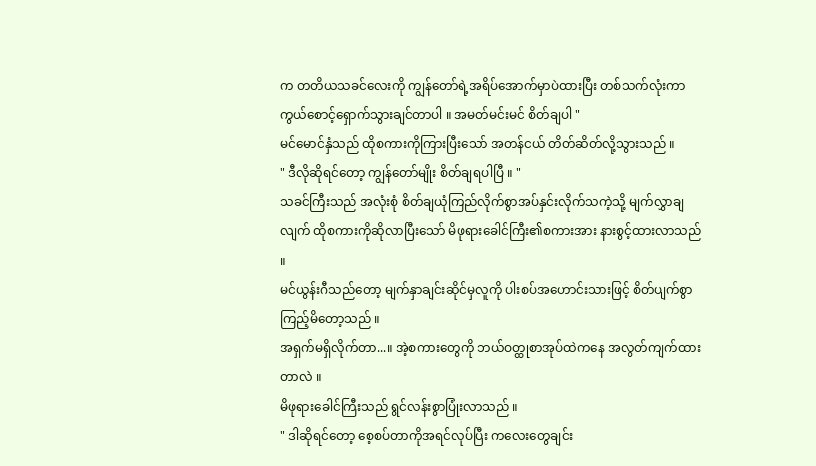က တတိယသခင်လေးကို ကျွန်တော်ရဲ့အရိပ်အောက်မှာပဲထားပြီး တစ်သက်လုံးကာကွယ်စောင့်ရှောက်သွားချင်တာပါ ။ အမတ်မင်းမင် စိတ်ချပါ "
မင်မောင်နှံသည် ထိုစကားကိုကြားပြီးသော် အတန်ငယ် တိတ်ဆိတ်လို့သွားသည် ။
" ဒီလိုဆိုရင်တော့ ကျွန်တော်မျိုး စိတ်ချရပါပြီ ။ "
သခင်ကြီးသည် အလုံးစုံ စိတ်ချယုံကြည်လိုက်စွာအပ်နှင်းလိုက်သကဲ့သို့ မျက်လွှာချလျက် ထိုစကားကိုဆိုလာပြီးသော် မိဖုရားခေါင်ကြီး၏စကားအား နားစွင့်ထားလာသည် ။
မင်ယွန်းဂီသည်တော့ မျက်နှာချင်းဆိုင်မှလူကို ပါးစပ်အဟောင်းသားဖြင့် စိတ်ပျက်စွာ ကြည့်မိတော့သည် ။
အရှက်မရှိလိုက်တာ...။ အဲ့စကားတွေကို ဘယ်ဝတ္ထုစာအုပ်ထဲကနေ အလွတ်ကျက်ထားတာလဲ ။
မိဖုရားခေါင်ကြီးသည် ရွင်လန်းစွာပြုံးလာသည် ။
" ဒါဆိုရင်တော့ စေ့စပ်တာကိုအရင်လုပ်ပြီး ကလေးတွေချင်း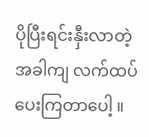ပိုပြီးရင်းနှီးလာတဲ့အခါကျ လက်ထပ်ပေးကြတာပေါ့ ။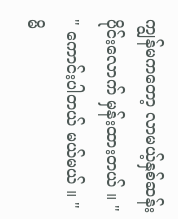ကျွန်မကတော့ လာမယ့်နှစ်ဆန်းပိုင်းလောက် မှန်းထားတယ် ။ "
" ကောင်းပါတယ် မယ်မယ် ။ "
မိ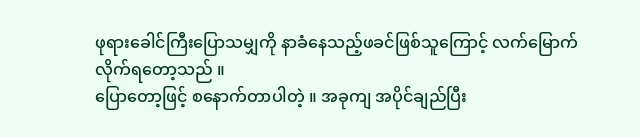ဖုရားခေါင်ကြီးပြောသမျှကို နာခံနေသည့်ဖခင်ဖြစ်သူကြောင့် လက်မြောက်လိုက်ရတော့သည် ။
ပြောတော့ဖြင့် စနောက်တာပါတဲ့ ။ အခုကျ အပိုင်ချည်ပြီး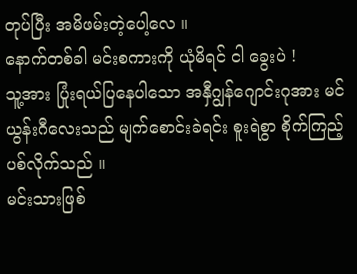တုပ်ပြီး အမိဖမ်းတဲ့ပေါ့လေ ။
နောက်တစ်ခါ မင်းစကားကို ယုံမိရင် ငါ ခွေးပဲ !
သူ့အား ပြုံးရယ်ပြနေပါသော အနှီဂျွန်ဂျောင်းဂုအား မင်ယွန်းဂီလေးသည် မျက်စောင်းခဲရင်း စူးရဲစွာ စိုက်ကြည့်ပစ်လိုက်သည် ။
မင်းသားဖြစ်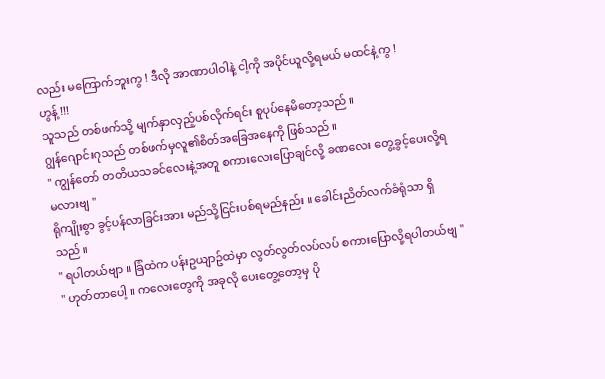လည်း မကြောက်ဘူးကွ ! ဒီလို အာဏာပါဝါနဲ့ ငါ့ကို အပိုင်ယူလို့ရမယ် မထင်နဲ့ကွ !
ဟွန့် !!!
သူသည် တစ်ဖက်သို့ မျက်နှာလှည့်ပစ်လိုက်ရင်း စူပုပ်နေမိတော့သည် ။
ဂျွန်ဂျောင်းဂုသည် တစ်ဖက်မှလူ၏စိတ်အခြေအနေကို ဖြစ်သည် ။
" ကျွန်တော် တတိယသခင်လေးနဲ့အတူ စကားလေးပြောချင်လို့ ခဏလေး တွေ့ခွင့်ပေးလို့ရမလားဗျ "
ရိုကျိုးစွာ ခွင့်ပန်လာခြင်းအား မည်သို့ငြင်းပစ်ရမည်နည်း ။ ခေါင်းညိတ်လက်ခံရုံသာ ရှိသည် ။
" ရပါတယ်ဗျာ ။ ခြံထဲက ပန်းဥယျာဥ်ထဲမှာ လွတ်လွတ်လပ်လပ် စကားပြောလို့ရပါတယ်ဗျ "
" ဟုတ်တာပေါ့ ။ ကလေးတွေကို အခုလို ပေးတွေ့တော့မှ ပို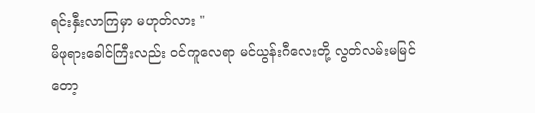ရင်းနှီးလာကြမှာ မဟုတ်လား "
မိဖုရားခေါင်ကြီးလည်း ဝင်ကူလေရာ မင်ယွန်းဂီလေးတို့ လွတ်လမ်းမမြင်တော့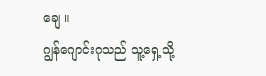ချေ ။
ဂျွန်ဂျောင်းဂုသည် သူ့ရှေ့သို့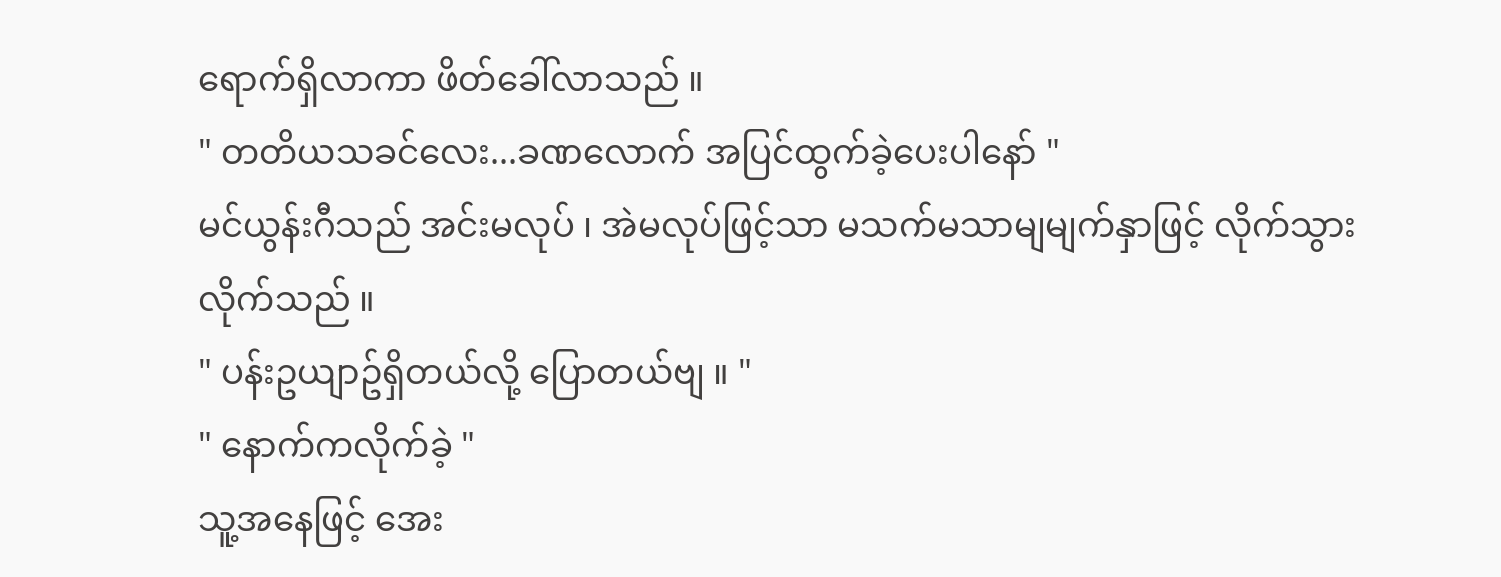ရောက်ရှိလာကာ ဖိတ်ခေါ်လာသည် ။
" တတိယသခင်လေး...ခဏလောက် အပြင်ထွက်ခဲ့ပေးပါနော် "
မင်ယွန်းဂီသည် အင်းမလုပ် ၊ အဲမလုပ်ဖြင့်သာ မသက်မသာမျမျက်နှာဖြင့် လိုက်သွားလိုက်သည် ။
" ပန်းဥယျာဥ်ရှိတယ်လို့ ပြောတယ်ဗျ ။ "
" နောက်ကလိုက်ခဲ့ "
သူ့အနေဖြင့် အေး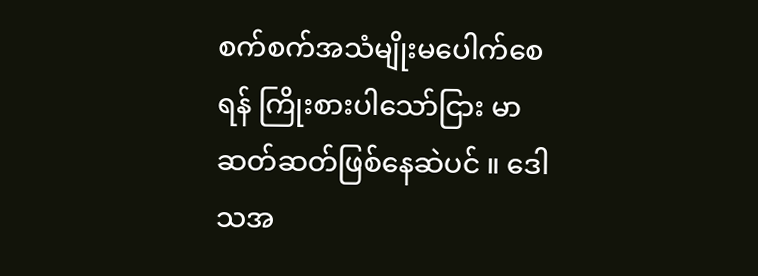စက်စက်အသံမျိုးမပေါက်စေရန် ကြိုးစားပါသော်ငြား မာဆတ်ဆတ်ဖြစ်နေဆဲပင် ။ ဒေါသအ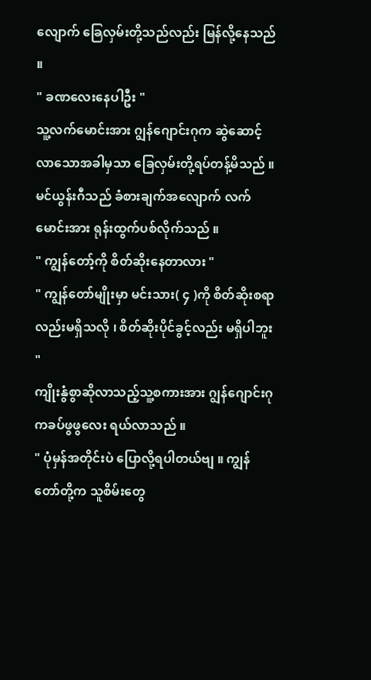လျောက် ခြေလှမ်းတို့သည်လည်း မြန်လို့နေသည် ။
" ခဏလေးနေပါဦး "
သူ့လက်မောင်းအား ဂျွန်ဂျောင်းဂုက ဆွဲဆောင့်လာသောအခါမှသာ ခြေလှမ်းတို့ရပ်တန့်မိသည် ။ မင်ယွန်းဂီသည် ခံစားချက်အလျောက် လက်မောင်းအား ရုန်းထွက်ပစ်လိုက်သည် ။
" ကျွန်တော့်ကို စိတ်ဆိုးနေတာလား "
" ကျွန်တော်မျိုးမှာ မင်းသား( ၄ )ကို စိတ်ဆိုးစရာလည်းမရှိသလို ၊ စိတ်ဆိုးပိုင်ခွင့်လည်း မရှိပါဘူး "
ကျိုးနွံစွာဆိုလာသည့်သူ့စကားအား ဂျွန်ဂျောင်းဂုကခပ်ဖွဖွလေး ရယ်လာသည် ။
" ပုံမှန်အတိုင်းပဲ ပြောလို့ရပါတယ်ဗျ ။ ကျွန်တော်တို့က သူစိမ်းတွေ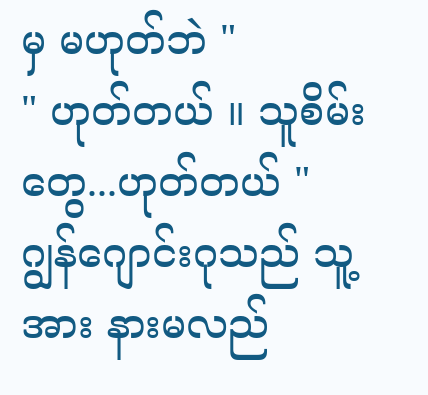မှ မဟုတ်ဘဲ "
" ဟုတ်တယ် ။ သူစိမ်းတွေ...ဟုတ်တယ် "
ဂျွန်ဂျောင်းဂုသည် သူ့အား နားမလည်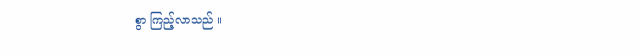စွာ ကြည့်လာသည် ။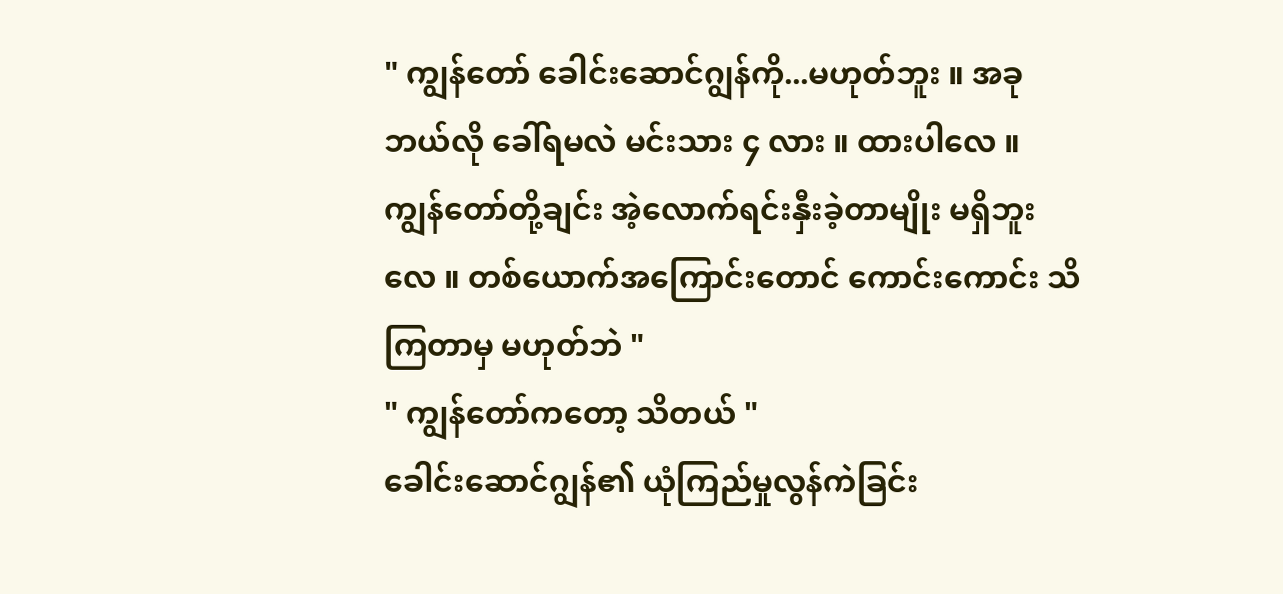" ကျွန်တော် ခေါင်းဆောင်ဂျွန်ကို...မဟုတ်ဘူး ။ အခုဘယ်လို ခေါ်ရမလဲ မင်းသား ၄ လား ။ ထားပါလေ ။ ကျွန်တော်တို့ချင်း အဲ့လောက်ရင်းနှီးခဲ့တာမျိုး မရှိဘူးလေ ။ တစ်ယောက်အကြောင်းတောင် ကောင်းကောင်း သိကြတာမှ မဟုတ်ဘဲ "
" ကျွန်တော်ကတော့ သိတယ် "
ခေါင်းဆောင်ဂျွန်၏ ယုံကြည်မှုလွန်ကဲခြင်း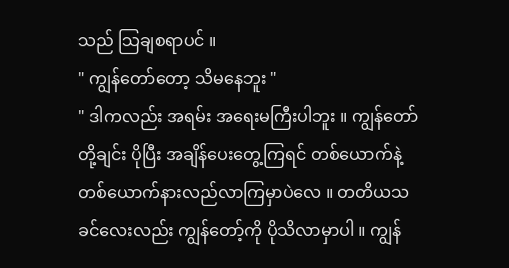သည် သြချစရာပင် ။
" ကျွန်တော်တော့ သိမနေဘူး "
" ဒါကလည်း အရမ်း အရေးမကြီးပါဘူး ။ ကျွန်တော်တို့ချင်း ပိုပြီး အချိန်ပေးတွေ့ကြရင် တစ်ယောက်နဲ့တစ်ယောက်နားလည်လာကြမှာပဲလေ ။ တတိယသခင်လေးလည်း ကျွန်တော့်ကို ပိုသိလာမှာပါ ။ ကျွန်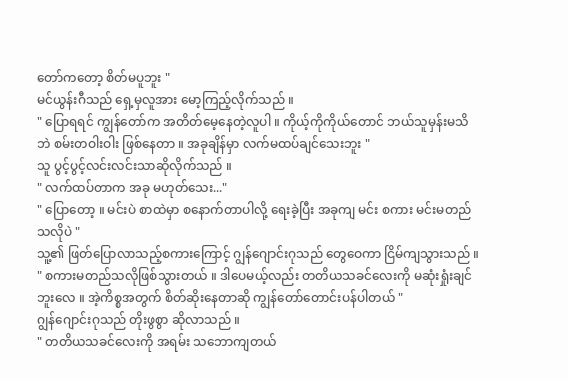တော်ကတော့ စိတ်မပူဘူး "
မင်ယွန်းဂီသည် ရှေ့မှလူအား မော့ကြည့်လိုက်သည် ။
" ပြောရရင် ကျွန်တော်က အတိတ်မေ့နေတဲ့လူပါ ။ ကိုယ့်ကိုကိုယ်တောင် ဘယ်သူမှန်းမသိဘဲ စမ်းတဝါးဝါး ဖြစ်နေတာ ။ အခုချိန်မှာ လက်မထပ်ချင်သေးဘူး "
သူ ပွင့်ပွင့်လင်းလင်းသာဆိုလိုက်သည် ။
" လက်ထပ်တာက အခု မဟုတ်သေး..."
" ပြောတော့ ။ မင်းပဲ စာထဲမှာ စနောက်တာပါလို့ ရေးခဲ့ပြီး အခုကျ မင်း စကား မင်းမတည်သလိုပဲ "
သူ့၏ ဖြတ်ပြောလာသည့်စကားကြောင့် ဂျွန်ဂျောင်းဂုသည် တွေဝေကာ ငြိမ်ကျသွားသည် ။
" စကားမတည်သလိုဖြစ်သွားတယ် ။ ဒါပေမယ့်လည်း တတိယသခင်လေးကို မဆုံးရှုံးချင်ဘူးလေ ။ အဲ့ကိစ္စအတွက် စိတ်ဆိုးနေတာဆို ကျွန်တော်တောင်းပန်ပါတယ် "
ဂျွန်ဂျောင်းဂုသည် တိုးဖွစွာ ဆိုလာသည် ။
" တတိယသခင်လေးကို အရမ်း သဘောကျတယ်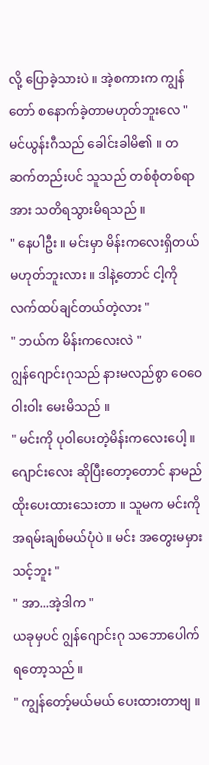လို့ ပြောခဲ့သားပဲ ။ အဲ့စကားက ကျွန်တော် စနောက်ခဲ့တာမဟုတ်ဘူးလေ "
မင်ယွန်းဂီသည် ခေါင်းခါမိ၏ ။ တဆက်တည်းပင် သူသည် တစ်စုံတစ်ရာအား သတိရသွားမိရသည် ။
" နေပါဦး ။ မင်းမှာ မိန်းကလေးရှိတယ် မဟုတ်ဘူးလား ။ ဒါနဲ့တောင် ငါ့ကို လက်ထပ်ချင်တယ်တဲ့လား "
" ဘယ်က မိန်းကလေးလဲ "
ဂျွန်ဂျောင်းဂုသည် နားမလည်စွာ ဝေဝေဝါးဝါး မေးမိသည် ။
" မင်းကို ပုဝါပေးတဲ့မိန်းကလေးပေါ့ ။ ဂျောင်းလေး ဆိုပြီးတော့တောင် နာမည်ထိုးပေးထားသေးတာ ။ သူမက မင်းကို အရမ်းချစ်မယ်ပုံပဲ ။ မင်း အတွေးမမှားသင့်ဘူး "
" အာ...အဲ့ဒါက "
ယခုမှပင် ဂျွန်ဂျောင်းဂု သဘောပေါက်ရတော့သည် ။
" ကျွန်တော့်မယ်မယ် ပေးထားတာဗျ ။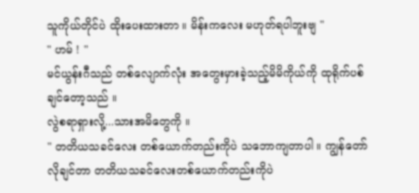သူကိုယ်တိုင်ပဲ ထိုးပေးထားတာ ။ မိန်းကလေး မဟုတ်ရပါဘူးဗျ "
" ဟမ် ! "
မင်ယွန်းဂီသည် တစ်လျောက်လုံး အတွေးမှားခဲ့သည့်မိမိကိုယ်ကို ထုရိုက်ပစ်ချင်တော့သည် ။
လွဲစရာရှားလို့...သားအမိတွေကို ။
" တတိယသခင်လေး တစ်ယောက်တည်းကိုပဲ သဘောကျတာပါ ။ ကျွန်တော်လိုချင်တာ တတိယသခင်လေးတစ်ယောက်တည်းကိုပဲ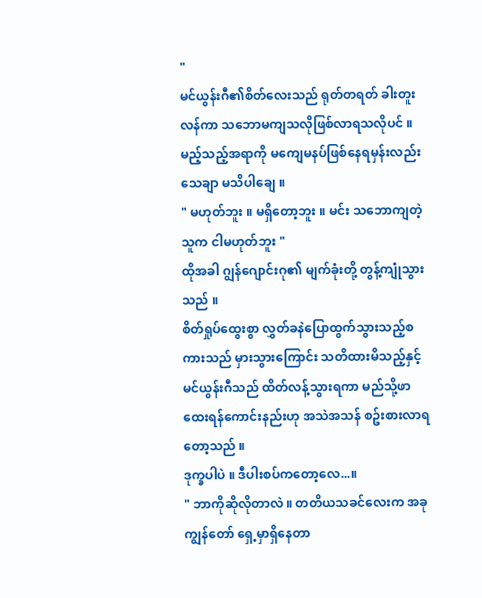"
မင်ယွန်းဂီ၏စိတ်လေးသည် ရုတ်တရတ် ခါးတူးလန်ကာ သဘောမကျသလိုဖြစ်လာရသလိုပင် ။ မည့်သည့်အရာကို မကျေမနပ်ဖြစ်နေရမှန်းလည်း သေချာ မသိပါချေ ။
" မဟုတ်ဘူး ။ မရှိတော့ဘူး ။ မင်း သဘောကျတဲ့သူက ငါမဟုတ်ဘူး "
ထိုအခါ ဂျွန်ဂျောင်းဂု၏ မျက်ခုံးတို့ တွန့်ကျုံသွားသည် ။
စိတ်ရှုပ်ထွေးစွာ လွှတ်ခနဲပြောထွက်သွားသည့်စကားသည် မှားသွားကြောင်း သတိထားမိသည့်နှင့် မင်ယွန်းဂီသည် ထိတ်လန့်သွားရကာ မည်သို့ဖာထေးရန်ကောင်းနည်းဟု အသဲအသန် စဥ်းစားလာရတော့သည် ။
ဒုက္ခပါပဲ ။ ဒီပါးစပ်ကတော့လေ...။
" ဘာကိုဆိုလိုတာလဲ ။ တတိယသခင်လေးက အခု ကျွန်တော် ရှေ့မှာရှိနေတာ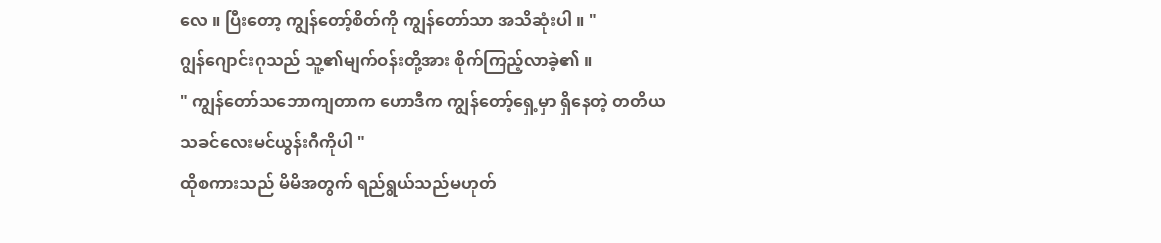လေ ။ ပြီးတော့ ကျွန်တော့်စိတ်ကို ကျွန်တော်သာ အသိဆုံးပါ ။ "
ဂျွန်ဂျောင်းဂုသည် သူ့၏မျက်ဝန်းတို့အား စိုက်ကြည့်လာခဲ့၏ ။
" ကျွန်တော်သဘောကျတာက ဟောဒီက ကျွန်တော့်ရှေ့မှာ ရှိနေတဲ့ တတိယသခင်လေးမင်ယွန်းဂီကိုပါ "
ထိုစကားသည် မိမိအတွက် ရည်ရွယ်သည်မဟုတ်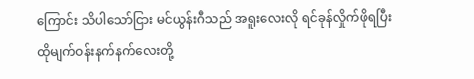ကြောင်း သိပါသော်ငြား မင်ယွန်းဂီသည် အရူးလေးလို ရင်ခုန်လှိုက်ဖိုရပြီး ထိုမျက်ဝန်းနက်နက်လေးတို့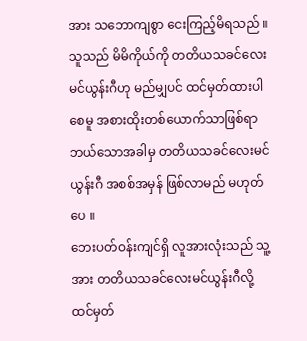အား သဘောကျစွာ ငေးကြည့်မိရသည် ။
သူသည် မိမိကိုယ်ကို တတိယသခင်လေးမင်ယွန်းဂီဟု မည်မျှပင် ထင်မှတ်ထားပါစေမူ အစားထိုးတစ်ယောက်သာဖြစ်ရာ ဘယ်သောအခါမှ တတိယသခင်လေးမင်ယွန်းဂီ အစစ်အမှန် ဖြစ်လာမည် မဟုတ်ပေ ။
ဘေးပတ်ဝန်းကျင်ရှိ လူအားလုံးသည် သူ့အား တတိယသခင်လေးမင်ယွန်းဂီလို့ ထင်မှတ်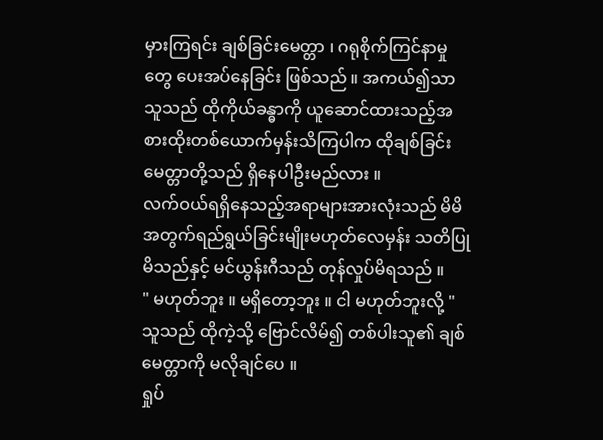မှားကြရင်း ချစ်ခြင်းမေတ္တာ ၊ ဂရုစိုက်ကြင်နာမှုတွေ ပေးအပ်နေခြင်း ဖြစ်သည် ။ အကယ်၍သာ သူသည် ထိုကိုယ်ခန္ဓာကို ယူဆောင်ထားသည့်အစားထိုးတစ်ယောက်မှန်းသိကြပါက ထိုချစ်ခြင်းမေတ္တာတို့သည် ရှိနေပါဦးမည်လား ။
လက်ဝယ်ရရှိနေသည့်အရာများအားလုံးသည် မိမိအတွက်ရည်ရွယ်ခြင်းမျိုးမဟုတ်လေမှန်း သတိပြုမိသည်နှင့် မင်ယွန်းဂီသည် တုန်လှုပ်မိရသည် ။
" မဟုတ်ဘူး ။ မရှိတော့ဘူး ။ ငါ မဟုတ်ဘူးလို့ "
သူသည် ထိုကဲ့သို့ ဗြောင်လိမ်၍ တစ်ပါးသူ၏ ချစ်မေတ္တာကို မလိုချင်ပေ ။
ရှုပ်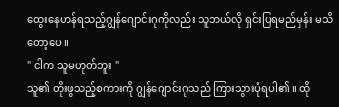ထွေးနေဟန်ရသည့်ဂျွန်ဂျောင်းဂုကိုလည်း သူဘယ်လို ရှင်းပြရမည်မှန်း မသိတော့ပေ ။
" ငါက သူမဟုတ်ဘူး "
သူ၏ တိုးဖွသည့်စကားကို ဂျွန်ဂျောင်းဂုသည် ကြားသွားပုံရပါ၏ ။ ထို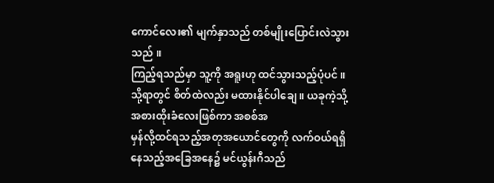ကောင်လေး၏ မျက်နှာသည် တစ်မျိုးပြောင်းလဲသွားသည် ။
ကြည့်ရသည်မှာ သူ့ကို အရူးဟု ထင်သွားသည့်ပုံပင် ။ သို့ရာတွင် စိတ်ထဲလည်း မထားနိုင်ပါချေ ။ ယခုကဲ့သို့ အစားထိုးခံလေးဖြစ်ကာ အစစ်အ
မှန်လို့ထင်ရသည့်အတုအယောင်တွေကို လက်ဝယ်ရရှိနေသည့်အခြေအနေ၌ မင်ယွန်းဂီသည်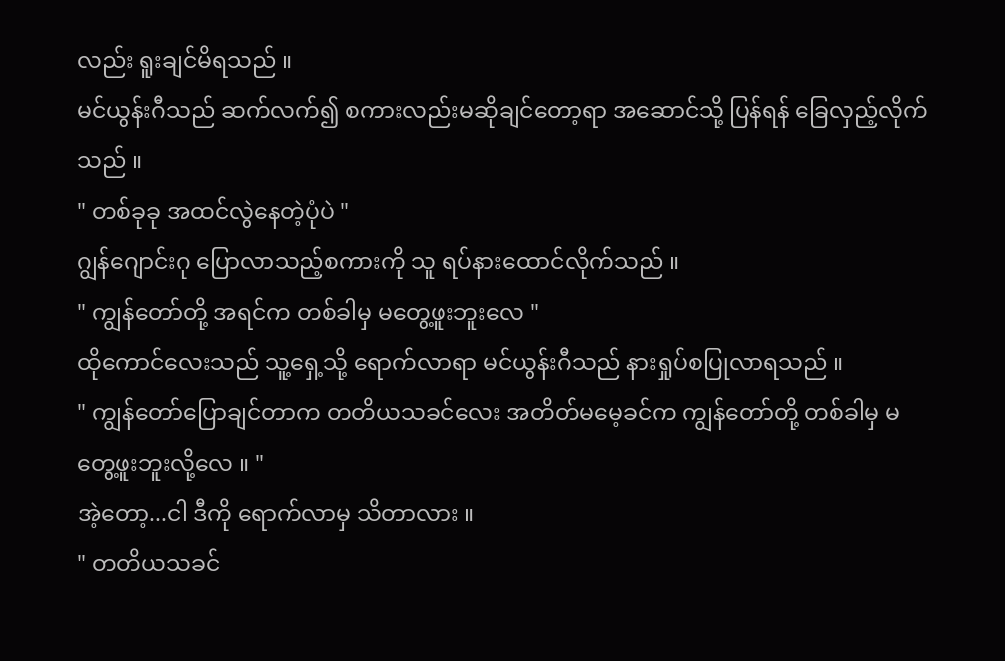လည်း ရူးချင်မိရသည် ။
မင်ယွန်းဂီသည် ဆက်လက်၍ စကားလည်းမဆိုချင်တော့ရာ အဆောင်သို့ ပြန်ရန် ခြေလှည့်လိုက်သည် ။
" တစ်ခုခု အထင်လွဲနေတဲ့ပုံပဲ "
ဂျွန်ဂျောင်းဂု ပြောလာသည့်စကားကို သူ ရပ်နားထောင်လိုက်သည် ။
" ကျွန်တော်တို့ အရင်က တစ်ခါမှ မတွေ့ဖူးဘူးလေ "
ထိုကောင်လေးသည် သူ့ရှေ့သို့ ရောက်လာရာ မင်ယွန်းဂီသည် နားရှုပ်စပြုလာရသည် ။
" ကျွန်တော်ပြောချင်တာက တတိယသခင်လေး အတိတ်မမေ့ခင်က ကျွန်တော်တို့ တစ်ခါမှ မတွေ့ဖူးဘူးလို့လေ ။ "
အဲ့တော့...ငါ ဒီကို ရောက်လာမှ သိတာလား ။
" တတိယသခင်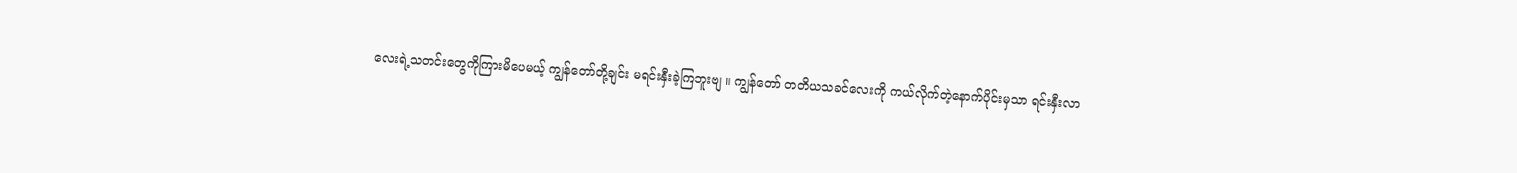လေးရဲ့သတင်းတွေကိုကြားမိပေမယ့် ကျွန်တော်တို့ချင်း မရင်းနှီးခဲ့ကြဘူးဗျ ။ ကျွန်တော် တတိယသခင်လေးကို ကယ်လိုက်တဲ့နောက်ပိုင်းမှသာ ရင်းနှီးလာ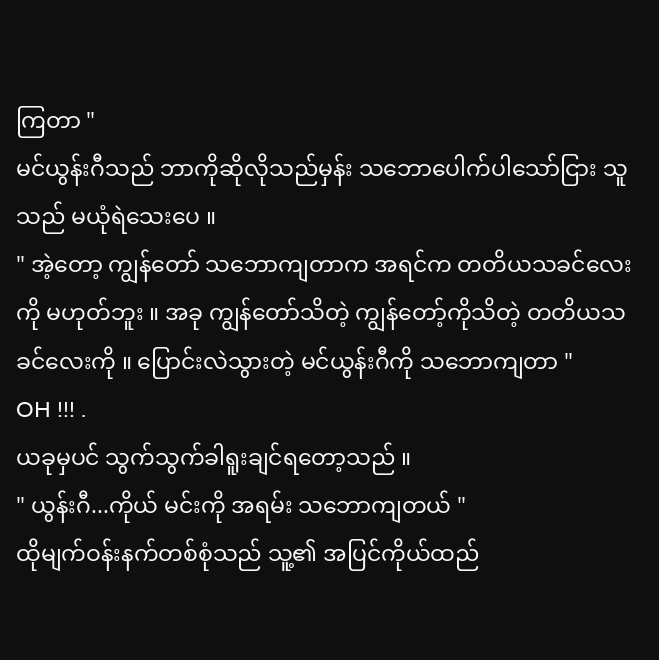ကြတာ "
မင်ယွန်းဂီသည် ဘာကိုဆိုလိုသည်မှန်း သဘောပေါက်ပါသော်ငြား သူသည် မယုံရဲသေးပေ ။
" အဲ့တော့ ကျွန်တော် သဘောကျတာက အရင်က တတိယသခင်လေးကို မဟုတ်ဘူး ။ အခု ကျွန်တော်သိတဲ့ ကျွန်တော့်ကိုသိတဲ့ တတိယသခင်လေးကို ။ ပြောင်းလဲသွားတဲ့ မင်ယွန်းဂီကို သဘောကျတာ "
OH !!! .
ယခုမှပင် သွက်သွက်ခါရူးချင်ရတော့သည် ။
" ယွန်းဂီ...ကိုယ် မင်းကို အရမ်း သဘောကျတယ် "
ထိုမျက်ဝန်းနက်တစ်စုံသည် သူ့၏ အပြင်ကိုယ်ထည်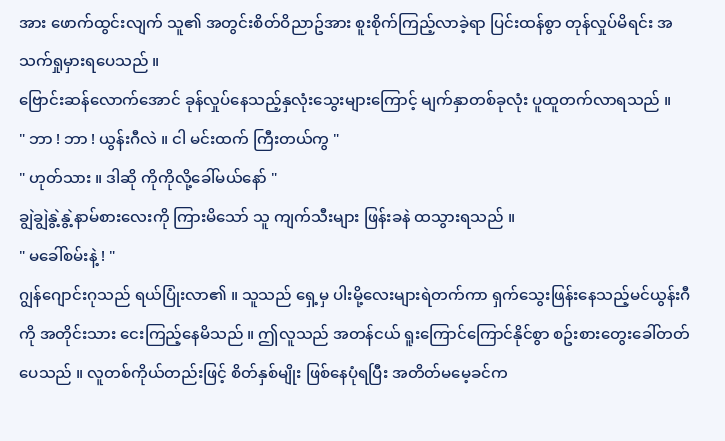အား ဖောက်ထွင်းလျက် သူ၏ အတွင်းစိတ်ဝိညာဥ်အား စူးစိုက်ကြည့်လာခဲ့ရာ ပြင်းထန်စွာ တုန်လှုပ်မိရင်း အသက်ရှုမှားရပေသည် ။
ဗြောင်းဆန်လောက်အောင် ခုန်လှုပ်နေသည့်နှလုံးသွေးများကြောင့် မျက်နှာတစ်ခုလုံး ပူထူတက်လာရသည် ။
" ဘာ ! ဘာ ! ယွန်းဂီလဲ ။ ငါ မင်းထက် ကြီးတယ်ကွ "
" ဟုတ်သား ။ ဒါဆို ကိုကိုလို့ခေါ်မယ်နော် "
ချွဲချွဲနွဲ့နွဲ့နာမ်စားလေးကို ကြားမိသော် သူ ကျက်သီးများ ဖြန်းခနဲ ထသွားရသည် ။
" မခေါ်စမ်းနဲ့ ! "
ဂျွန်ဂျောင်းဂုသည် ရယ်ပြုံးလာ၏ ။ သူသည် ရှေ့မှ ပါးမို့လေးများရဲတက်ကာ ရှက်သွေးဖြန်းနေသည့်မင်ယွန်းဂီကို အတိုင်းသား ငေးကြည့်နေမိသည် ။ ဤလူသည် အတန်ငယ် ရူးကြောင်ကြောင်နိုင်စွာ စဥ်းစားတွေးခေါ်တတ်ပေသည် ။ လူတစ်ကိုယ်တည်းဖြင့် စိတ်နှစ်မျိုး ဖြစ်နေပုံရပြီး အတိတ်မမေ့ခင်က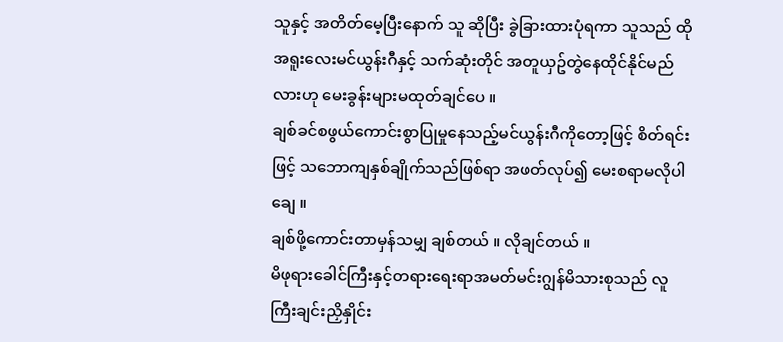သူနှင့် အတိတ်မေ့ပြီးနောက် သူ ဆိုပြီး ခွဲခြားထားပုံရကာ သူသည် ထိုအရူးလေးမင်ယွန်းဂီနှင့် သက်ဆုံးတိုင် အတူယှဥ်တွဲနေထိုင်နိုင်မည်လားဟု မေးခွန်းများမထုတ်ချင်ပေ ။
ချစ်ခင်စဖွယ်ကောင်းစွာပြုမှုနေသည့်မင်ယွန်းဂီကိုတော့ဖြင့် စိတ်ရင်းဖြင့် သဘောကျနှစ်ချိုက်သည်ဖြစ်ရာ အဖတ်လုပ်၍ မေးစရာမလိုပါချေ ။
ချစ်ဖို့ကောင်းတာမှန်သမျှ ချစ်တယ် ။ လိုချင်တယ် ။
မိဖုရားခေါင်ကြီးနှင့်တရားရေးရာအမတ်မင်းဂျွန်မိသားစုသည် လူကြီးချင်းညှိနှိုင်း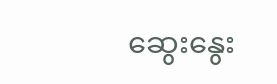ဆွေးနွေး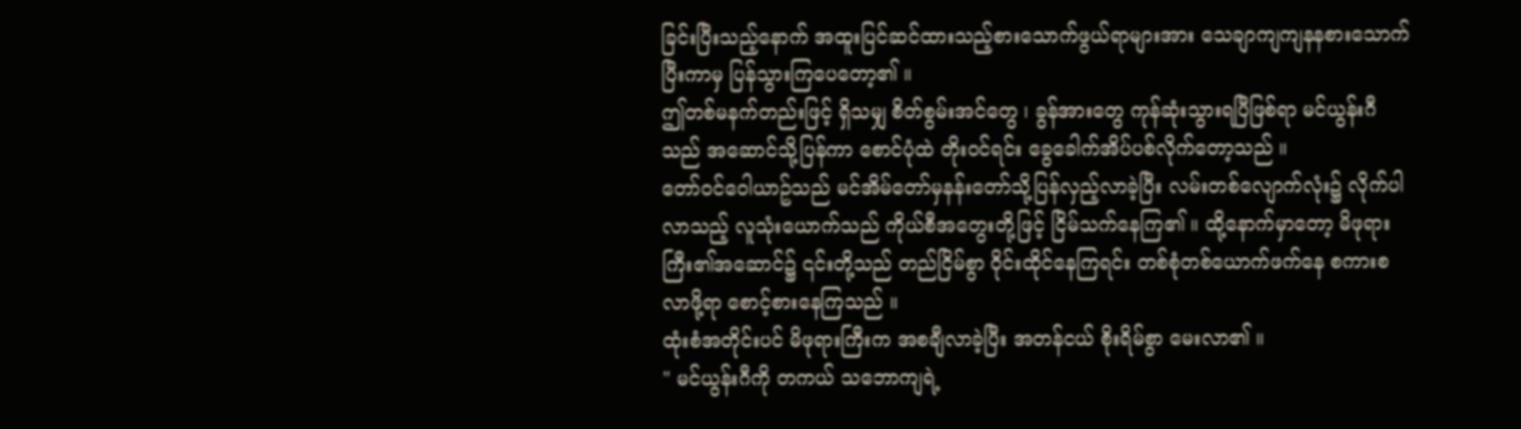ခြင်းပြီးသည့်နောက် အထူးပြင်ဆင်ထားသည့်စားသောက်ဖွယ်ရာများအား သေချာကျကျနနစားသောက်ပြီးကာမှ ပြန်သွားကြပေတော့၏ ။
ဤတစ်မနက်တည်းဖြင့် ရှိသမျှ စိတ်စွမ်းအင်တွေ ၊ ခွန်အားတွေ ကုန်ဆုံးသွားရပြီဖြစ်ရာ မင်ယွန်းဂီသည် အဆောင်သို့ပြန်ကာ စောင်ပုံထဲ တိုးဝင်ရင်း ခွေခေါက်အိပ်ပစ်လိုက်တော့သည် ။
တော်ဝင်ဝေါယာဥ်သည် မင်အိမ်တော်မှနန်းတော်သို့ပြန်လှည့်လာခဲ့ပြီး လမ်းတစ်လျောက်လုံး၌ လိုက်ပါလာသည့် လူသုံးယောက်သည် ကိုယ်စီအတွေးတို့ဖြင့် ငြိမ်သက်နေကြ၏ ။ ထို့နောက်မှာတော့ မိဖုရားကြီး၏အဆောင်၌ ၎င်းတို့သည် တည်ငြိမ်စွာ ဝိုင်းထိုင်နေကြရင်း တစ်စုံတစ်ယောက်ဖက်နေ စကားစလာဖို့ရာ စောင့်စားနေကြသည် ။
ထုံးစံအတိုင်းပင် မိဖုရားကြီးက အစချီလာခဲ့ပြီး အတန်ငယ် စိုးရိမ်စွာ မေးလာ၏ ။
" မင်ယွန်းဂီကို တကယ် သဘောကျရဲ့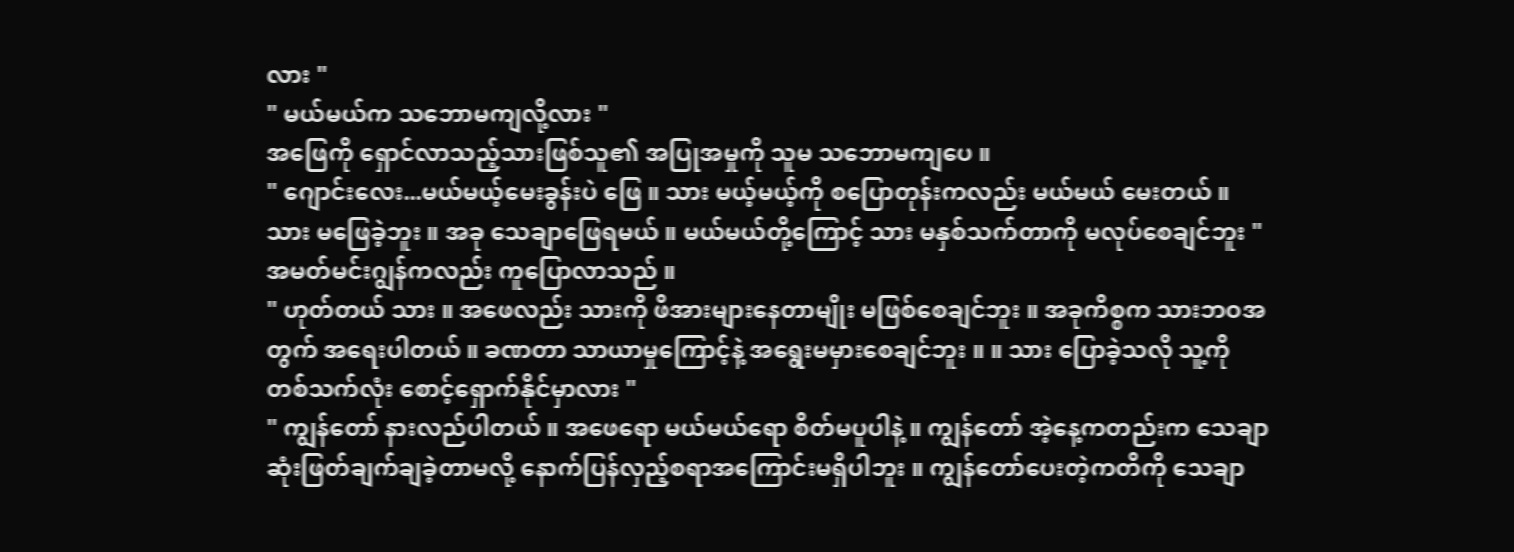လား "
" မယ်မယ်က သဘောမကျလို့လား "
အဖြေကို ရှောင်လာသည့်သားဖြစ်သူ၏ အပြုအမှုကို သူမ သဘောမကျပေ ။
" ဂျောင်းလေး...မယ်မယ့်မေးခွန်းပဲ ဖြေ ။ သား မယ့်မယ့်ကို စပြောတုန်းကလည်း မယ်မယ် မေးတယ် ။ သား မဖြေခဲ့ဘူး ။ အခု သေချာဖြေရမယ် ။ မယ်မယ်တို့ကြောင့် သား မနှစ်သက်တာကို မလုပ်စေချင်ဘူး "
အမတ်မင်းဂျွန်ကလည်း ကူပြောလာသည် ။
" ဟုတ်တယ် သား ။ အဖေလည်း သားကို ဖိအားများနေတာမျိုး မဖြစ်စေချင်ဘူး ။ အခုကိစ္စက သားဘဝအတွက် အရေးပါတယ် ။ ခဏတာ သာယာမှုကြောင့်နဲ့ အရွေးမမှားစေချင်ဘူး ။ ။ သား ပြောခဲ့သလို သူ့ကို တစ်သက်လုံး စောင့်ရှောက်နိုင်မှာလား "
" ကျွန်တော် နားလည်ပါတယ် ။ အဖေရော မယ်မယ်ရော စိတ်မပူပါနဲ့ ။ ကျွန်တော် အဲ့နေ့ကတည်းက သေချာဆုံးဖြတ်ချက်ချခဲ့တာမလို့ နောက်ပြန်လှည့်စရာအကြောင်းမရှိပါဘူး ။ ကျွန်တော်ပေးတဲ့ကတိကို သေချာ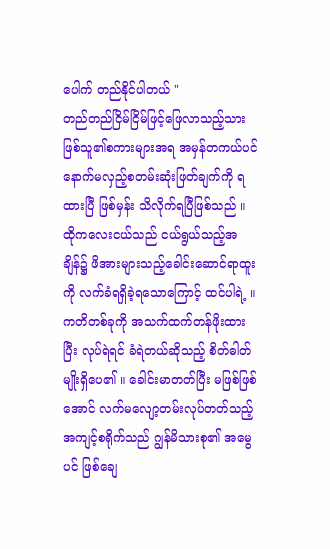ပေါက် တည်နိုင်ပါတယ် "
တည်တည်ငြိမ်ငြိမ်ဖြင့်ဖြေလာသည့်သားဖြစ်သူ၏စကားများအရ အမှန်တကယ်ပင် နောက်မလှည့်စတမ်းဆုံးဖြတ်ချက်ကို ရထားပြီ ဖြစ်မှန်း သိလိုက်ရပြီဖြစ်သည် ။ ထိုကလေးငယ်သည် ငယ်ရွယ်သည့်အချိန်၌ ဖိအားများသည့်ခေါင်းဆောင်ရာထူးကို လက်ခံရရှိခဲ့ရသောကြောင့် ထင်ပါရဲ့ ။ ကတိတစ်ခုကို အသက်ထက်တန်ဖိုးထားပြီး လုပ်ရဲရင် ခံရဲတယ်ဆိုသည့် စိတ်ဓါတ်မျိုးရှိပေ၏ ။ ခေါင်းမာတတ်ပြီး မဖြစ်ဖြစ်အောင် လက်မလျော့တမ်းလုပ်တတ်သည့်အကျင့်စရိုက်သည် ဂျွန်မိသားစု၏ အမွေပင် ဖြစ်ချေ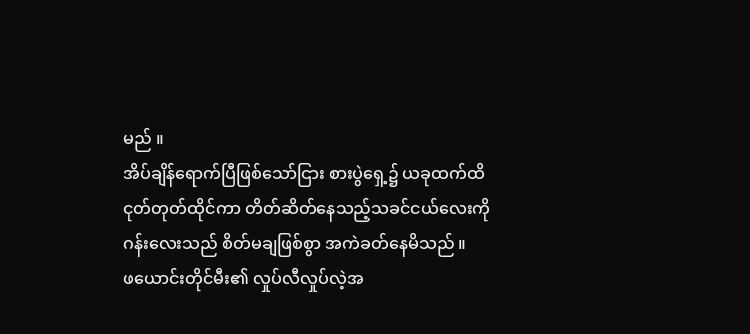မည် ။
အိပ်ချိန်ရောက်ပြီဖြစ်သော်ငြား စားပွဲရှေ့၌ ယခုထက်ထိ ငုတ်တုတ်ထိုင်ကာ တိတ်ဆိတ်နေသည့်သခင်ငယ်လေးကို ဂန်းလေးသည် စိတ်မချဖြစ်စွာ အကဲခတ်နေမိသည် ။
ဖယောင်းတိုင်မီး၏ လှုပ်လီလှုပ်လဲ့အ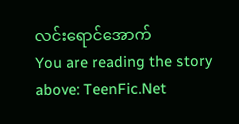လင်းရောင်အောက်
You are reading the story above: TeenFic.Net